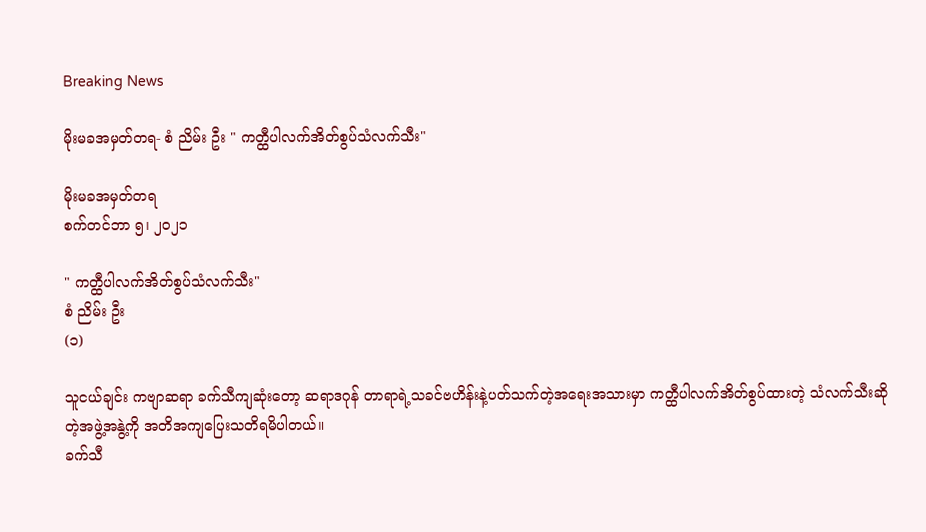Breaking News

မိုးမခအမှတ်တရ- စံ ညိမ်း ဦး " ကတ္ထီပါလက်အိတ်စွပ်သံလက်သီး"

မိုးမခအမှတ်တရ
စက်တင်ဘာ ၅၊ ၂၀၂၁

" ကတ္ထီပါလက်အိတ်စွပ်သံလက်သီး"
စံ ညိမ်း ဦး
(၁)

သူငယ်ချင်း ကဗျာဆရာ ခက်သီကျဆုံးတော့ ဆရာဒဂုန် တာရာရဲ့သခင်ဗဟိန်းနဲ့ပတ်သက်တဲ့အရေးအသားမှာ ကတ္ထီပါလက်အိတ်စွပ်ထားတဲ့ သံလက်သီးဆိုတဲ့အဖွဲ့အနွဲ့ကို အတိအကျပြေးသတိရမိပါတယ်။
ခက်သီ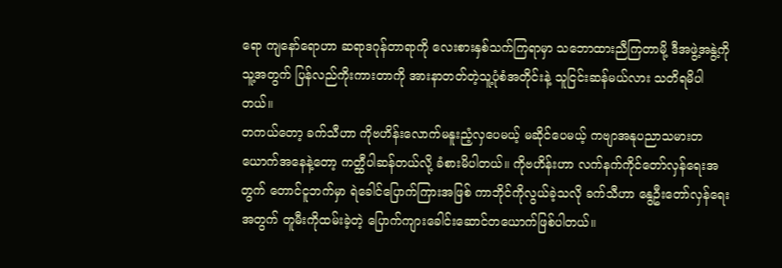ရော ကျနော်ရောဟာ ဆရာဒဂုန်တာရာကို လေးစားနှစ်သက်ကြရာမှာ သဘောထားညီကြတာမို့ ဒီအဖွဲ့အနွဲ့ကို သူ့အတွက် ပြန်လည်ကိုးကားတာကို အားနာတတ်တဲ့သူ့ပုံစံအတိုင်းနဲ့ သူငြင်းဆန်မယ်လား သတိရမိပါတယ်။
တကယ်တော့ ခက်သီဟာ ကိုဗဟိန်းလောက်မနူးညံ့လှပေမယ့် မဆိုင်ပေမယ့် ကဗျာအနုပညာသမားတယောက်အနေနဲ့တော့ ကတ္ထီပါဆန်တယ်လို့ ခံစားမိပါတယ်။ ကိုဗဟိန်းဟာ လက်နက်ကိုင်တော်လှန်ရေးအတွက် တောင်ငူဘက်မှာ ရဲခေါင်ပြောက်ကြားအဖြစ် ကာဘိုင်ကိုလွယ်ခဲ့သလို ခက်သီဟာ နွေဦးတော်လှန်ရေးအတွက် တူမီးကိုထမ်းခဲ့တဲ့ ပြောက်ကျားခေါင်းဆောင်တယောက်ဖြစ်ပါတယ်။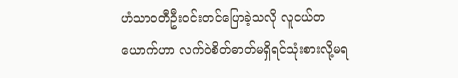ဟံသာဝတီဦးဝင်းတင်ပြောခဲ့သလို လူငယ်တယောက်ဟာ လက်ဝဲစိတ်ဓာတ်မရှိရင်သုံးစားလို့မရ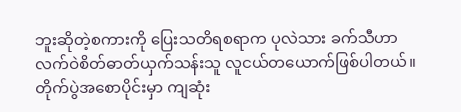ဘူးဆိုတဲ့စကားကို ပြေးသတိရစရာက ပုလဲသား ခက်သီဟာ လက်ဝဲစိတ်ဓာတ်ယှက်သန်းသူ လူငယ်တယောက်ဖြစ်ပါတယ်။
တိုက်ပွဲအစောပိုင်းမှာ ကျဆုံး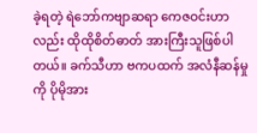ခဲ့ရတဲ့ ရဲဘော်ကဗျာဆရာ ကေဇဝင်းဟာလည်း ထိုထိုစိတ်ဓာတ် အားကြီးသူဖြစ်ပါတယ်။ ခက်သီဟာ ဗကပထက် အလံနီဆန်မှုကို ပိုမိုအား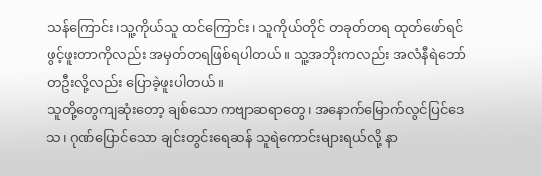သန်ကြောင်း၊သူ့ကိုယ်သူ ထင်ကြောင်း၊ သူကိုယ်တိုင် တခုတ်တရ ထုတ်ဖော်ရင်ဖွင့်ဖူးတာကိုလည်း အမှတ်တရဖြစ်ရပါတယ်။ သူ့အဘိုးကလည်း အလံနီရဲဘော်တဦးလို့လည်း ပြောခဲ့ဖူးပါတယ်။
သူတို့တွေကျဆုံးတော့ ချစ်သော ကဗျာဆရာတွေ၊ အနောက်မြောက်လွင်ပြင်ဒေသ၊ ဂုဏ်ပြောင်သော ချင်းတွင်းရေဆန် သူရဲကောင်းများရယ်လို့ နာ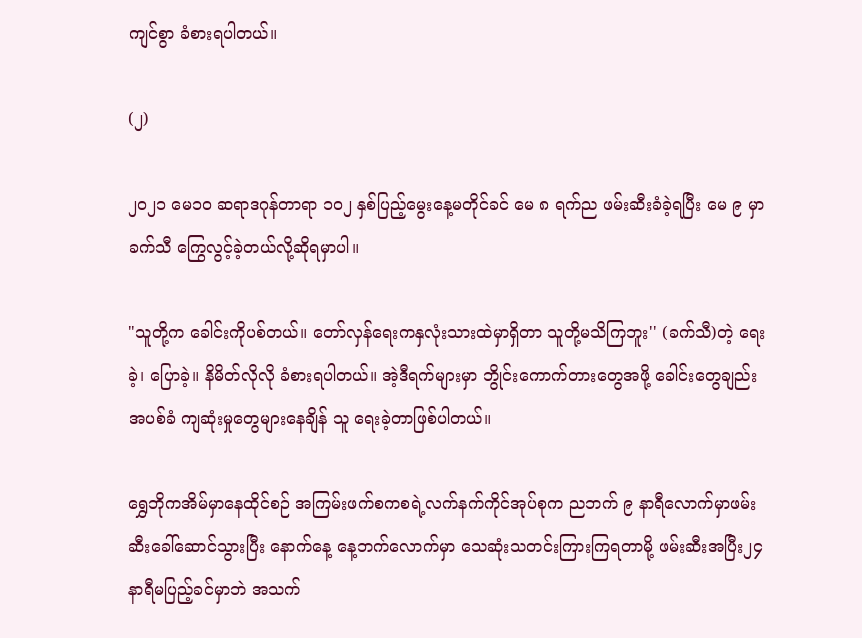ကျင်စွာ ခံစားရပါတယ်။

(၂)

၂၀၂၁ မေ၁၀ ဆရာဒဂုန်တာရာ ၁၀၂ နှစ်ပြည့်မွေးနေ့မတိုင်ခင် မေ ၈ ရက်ည ဖမ်းဆီးခံခဲ့ရပြီး မေ ၉ မှာခက်သီ ကြွေလွင့်ခဲ့တယ်လို့ဆိုရမှာပါ။

"သူတို့က ခေါင်းကိုပစ်တယ်။ တော်လှန်ရေးကနှလုံးသားထဲမှာရှိတာ သူတို့မသိကြဘူး'' (ခက်သီ)တဲ့ ရေးခဲ့၊ ပြောခဲ့။ နိမိတ်လိုလို ခံစားရပါတယ်။ အဲ့ဒီရက်များမှာ ဘွိုင်းကောက်တားတွေအဖို့ ခေါင်းတွေချည်းအပစ်ခံ ကျဆုံးမှုတွေများနေချိန် သူ ရေးခဲ့တာဖြစ်ပါတယ်။

ရွှေဘိုကအိမ်မှာနေထိုင်စဉ် အကြမ်းဖက်စကစရဲ့လက်နက်ကိုင်အုပ်စုက ညဘက် ၉ နာရီလောက်မှာဖမ်းဆီးခေါ်ဆောင်သွားပြီး နောက်နေ့ နေ့ဘက်လောက်မှာ သေဆုံးသတင်းကြားကြရတာမို့ ဖမ်းဆီးအပြီး၂၄ နာရီမပြည့်ခင်မှာဘဲ အသက်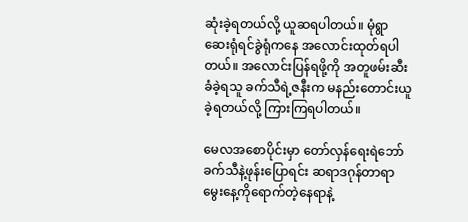ဆုံးခဲ့ရတယ်လို့ ယူဆရပါတယ်။ မုံရွာဆေးရုံရင်ခွဲရုံကနေ အလောင်းထုတ်ရပါတယ်။ အလောင်းပြန်ရဖို့ကို အတူဖမ်းဆီးခံခဲ့ရသူ ခက်သီရဲ့ဇနီးက မနည်းတောင်းယူခဲ့ရတယ်လို့ ကြားကြရပါတယ်။

မေလအစောပိုင်းမှာ တော်လှန်ရေးရဲဘော် ခက်သီနဲ့ဖုန်းပြောရင်း ဆရာဒဂုန်တာရာမွေးနေ့ကိုရောက်တဲ့နေရာနဲ့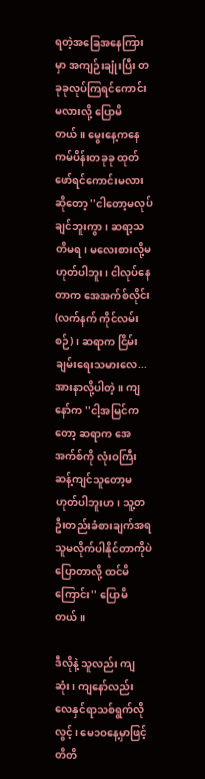ရတဲ့အခြေအနေကြားမှာ အကျဉ်းချုံးပြီး တခုခုလုပ်ကြရင်ကောင်းမလားလို့ ပြောမိတယ်။ မွေးနေ့ကနေ ကမ်ပိန်းတခုခု ထုတ်ဖော်ရင်ကောင်းမလားဆိုတော့ ''ငါတော့မလုပ်ချင်ဘူးကွာ၊ ဆရာ့သတိမရ၊ မလေးစားလို့မဟုတ်ပါဘူး၊ ငါလုပ်နေတာက အေအက်စ်လိုင်း (လက်နက် ကိုင်လမ်းစဉ်)၊ ဆရာက ငြိမ်းချမ်းရေးသမားလေ...အားနာလို့ပါတဲ့။ ကျနော်က ''ငါ့အမြင်ကတော့ ဆရာက အေအက်စ်ကို လုံးဝကြီးဆန့်ကျင်သူတော့မဟုတ်ပါဘူးဟ၊ သူ့တဦးတည်းခံစားချက်အရ သူမလိုက်ပါနိုင်တာကိုပဲ ပြောတာလို့ ထင်မိကြောင်း'' ပြောမိတယ်။

ဒီလိုနဲ့ သူလည်း ကျဆုံး၊ ကျနော်လည်း လေနှင်ရာသစ်ရွက်လိုလွင့်၊ မေ၁ဝနေ့မှာဖြင့် တိတိ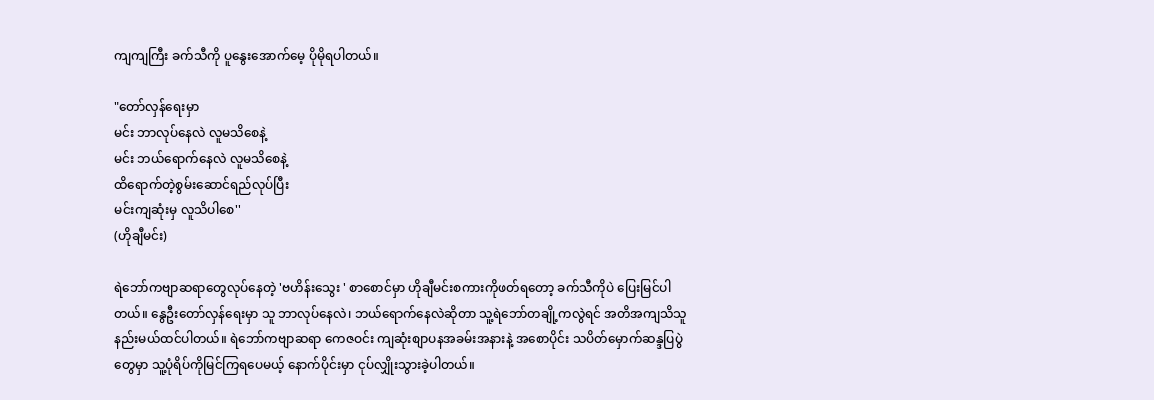ကျကျကြီး ခက်သီကို ပူနွေးအောက်မေ့ ပိုမိုရပါတယ်။

"တော်လှန်ရေးမှာ
မင်း ဘာလုပ်နေလဲ လူမသိစေနဲ့
မင်း ဘယ်ရောက်နေလဲ လူမသိစေနဲ့
ထိရောက်တဲ့စွမ်းဆောင်ရည်လုပ်ပြီး
မင်းကျဆုံးမှ လူသိပါစေ''
(ဟိုချီမင်း)

ရဲဘော်ကဗျာဆရာတွေလုပ်နေတဲ့ 'ဗဟိန်းသွေး ' စာစောင်မှာ ဟိုချီမင်းစကားကိုဖတ်ရတော့ ခက်သီကိုပဲ ပြေးမြင်ပါတယ်။ နွေဦးတော်လှန်ရေးမှာ သူ ဘာလုပ်နေလဲ၊ ဘယ်ရောက်နေလဲဆိုတာ သူ့ရဲဘော်တချို့ကလွဲရင် အတိအကျသိသူနည်းမယ်ထင်ပါတယ်။ ရဲဘော်ကဗျာဆရာ ကေဇဝင်း ကျဆုံးစျာပနအခမ်းအနားနဲ့ အစောပိုင်း သပိတ်မှောက်ဆန္ဒပြပွဲတွေမှာ သူ့ပုံရိပ်ကိုမြင်ကြရပေမယ့် နောက်ပိုင်းမှာ ငုပ်လျှိုးသွားခဲ့ပါတယ်။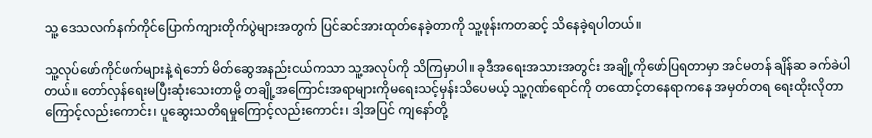သူ့ ဒေသလက်နက်ကိုင်ပြောက်ကျားတိုက်ပွဲများအတွက် ပြင်ဆင်အားထုတ်နေခဲ့တာကို သူ့ဖုန်းကတဆင့် သိနေခဲ့ရပါတယ်။

သူ့လုပ်ဖော်ကိုင်ဖက်များနဲ့ ရဲဘော် မိတ်ဆွေအနည်းငယ်ကသာ သူ့အလုပ်ကို သိကြမှာပါ။ ခုဒီအရေးအသားအတွင်း အချို့ကိုဖော်ပြရတာမှာ အင်မတန် ချိန်ဆ ခက်ခဲပါတယ်။ တော်လှန်ရေးမပြီးဆုံးသေးတာမို့ တချို့အကြောင်းအရာများကိုမရေးသင့်မှန်းသိပေမယ့် သူ့ဂုဏ်ရောင်ကို တထောင့်တနေရာကနေ အမှတ်တရ ရေးထိုးလိုတာကြောင့်လည်းကောင်း၊ ပူဆွေးသတိရမှုကြောင့်လည်းကောင်း၊ ဒါ့အပြင် ကျနော်တို့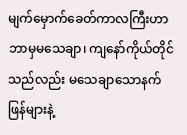မျက်မှောက်ခေတ်ကာလကြီးဟာ ဘာမှမသေချာ၊ ကျနော်ကိုယ်တိုင်သည်လည်း မသေချာသောနက်ဖြန်များနဲ့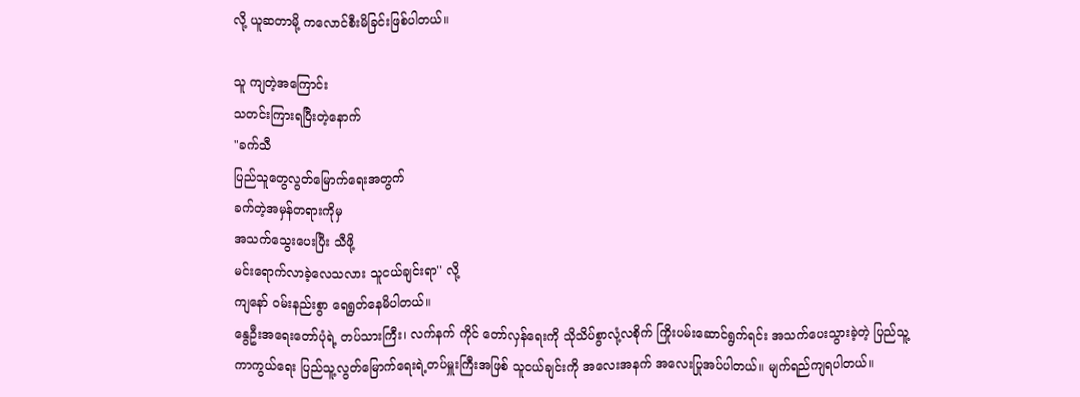လို့ ယူဆတာမို့ ကလောင်စီးမိခြင်းဖြစ်ပါတယ်။

သူ ကျတဲ့အကြောင်း
သတင်းကြားရပြီးတဲ့နောက်
"ခက်သီ
ပြည်သူတွေလွတ်မြောက်ရေးအတွက်
ခက်တဲ့အမှန်တရားကိုမှ
အသက်သွေးပေးပြီး သီဖို့
မင်းရောက်လာခဲ့လေသလား သူငယ်ချင်းရာ'' လို့
ကျနော် ဝမ်းနည်းစွာ ရေရွတ်နေမိပါတယ်။
နွေဦးအရေးတော်ပုံရဲ့ တပ်သားကြီး၊ လက်နက် ကိုင် တော်လှန်ရေးကို သိုသိပ်စွာလုံ့လစိုက် ကြိုးပမ်းဆောင်ရွက်ရင်း အသက်ပေးသွားခဲ့တဲ့ ပြည်သူ့ကာကွယ်ရေး ပြည်သူ့လွတ်မြောက်ရေးရဲ့တပ်မှူးကြီးအဖြစ် သူငယ်ချင်းကို အလေးအနက် အလေးပြုအပ်ပါတယ်။ မျက်ရည်ကျရပါတယ်။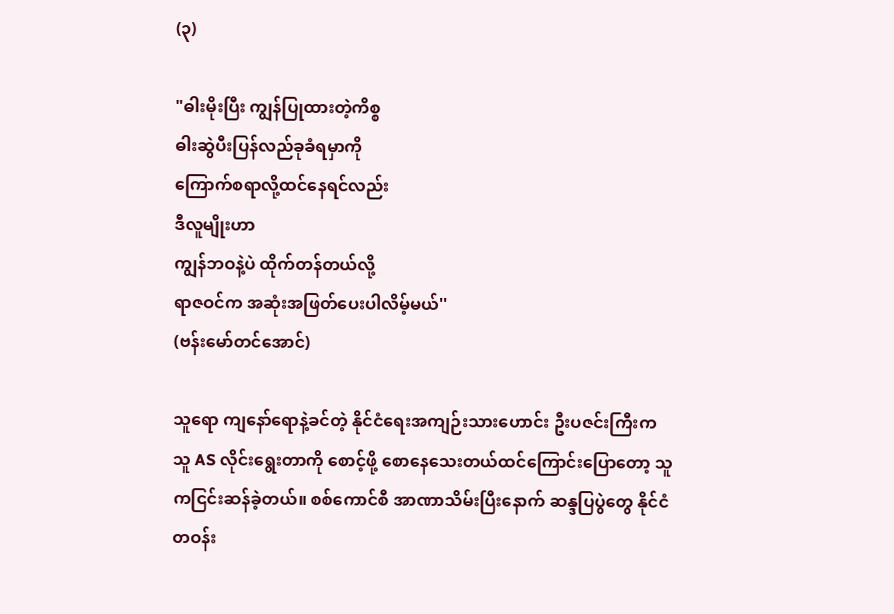(၃)

"ဓါးမိုးပြီး ကျွန်ပြုထားတဲ့ကိစ္စ
ဓါးဆွဲပီးပြန်လည်ခုခံရမှာကို
ကြောက်စရာလို့ထင်နေရင်လည်း
ဒီလူမျိုးဟာ
ကျွန်ဘဝနဲ့ပဲ ထိုက်တန်တယ်လို့
ရာဇဝင်က အဆုံးအဖြတ်ပေးပါလိမ့်မယ်''
(ဗန်းမော်တင်အောင်)

သူရော ကျနော်ရောနဲ့ခင်တဲ့ နိုင်ငံရေးအကျဉ်းသားဟောင်း ဦးပဇင်းကြီးက သူ AS လိုင်းရွေးတာကို စောင့်ဖို့ စောနေသေးတယ်ထင်ကြောင်းပြောတော့ သူကငြင်းဆန်ခဲ့တယ်။ စစ်ကောင်စီ အာဏာသိမ်းပြီးနောက် ဆန္ဒပြပွဲတွေ နိုင်ငံတဝန်း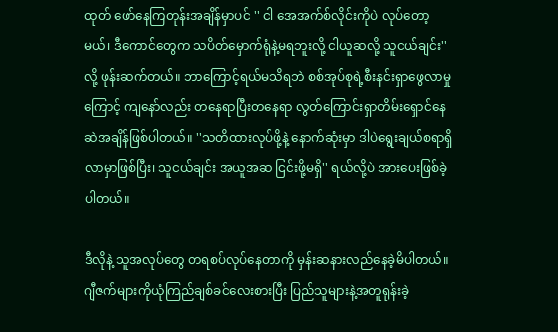ထုတ် ဖော်နေကြတုန်းအချိန်မှာပင် '' ငါ အေအက်စ်လိုင်းကိုပဲ လုပ်တော့မယ်၊ ဒီကောင်တွေက သပိတ်မှောက်ရုံနဲ့မရဘူးလို့ ငါယူဆလို့ သူငယ်ချင်း''လို့ ဖုန်းဆက်တယ်။ ဘာကြောင့်ရယ်မသိရဘဲ စစ်အုပ်စုရဲ့စီးနင်းရှာဖွေလာမှုကြောင့် ကျနော်လည်း တနေရာပြီးတနေရာ လွတ်ကြောင်းရှာတိမ်းရှောင်နေဆဲအချိန်ဖြစ်ပါတယ်။ ''သတိထားလုပ်ဖို့နဲ့ နောက်ဆုံးမှာ ဒါပဲရွေးချယ်စရာရှိလာမှာဖြစ်ပြီး၊ သူငယ်ချင်း အယူအဆ ငြင်းဖို့မရှိ'' ရယ်လို့ပဲ အားပေးဖြစ်ခဲ့ပါတယ်။

ဒီလိုနဲ့ သူအလုပ်တွေ တရစပ်လုပ်နေတာကို မှန်းဆနားလည်နေခဲ့မိပါတယ်။ ဂျီဇက်များကိုယုံကြည်ချစ်ခင်လေးစားပြီး ပြည်သူများနဲ့အတူရုန်းခဲ့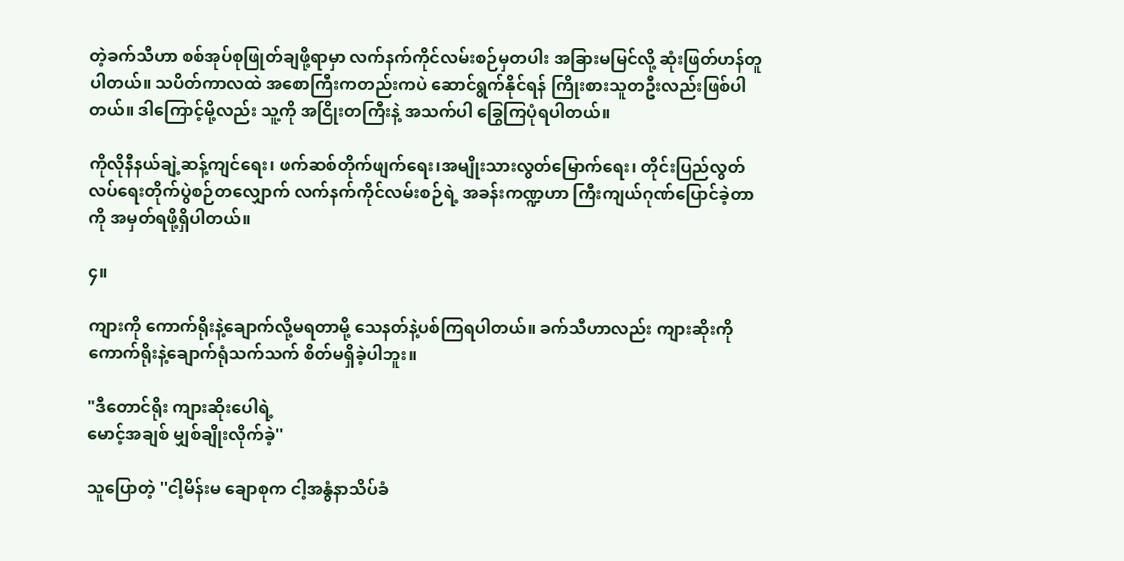တဲ့ခက်သီဟာ စစ်အုပ်စုဖြုတ်ချဖို့ရာမှာ လက်နက်ကိုင်လမ်းစဉ်မှတပါး အခြားမမြင်လို့ ဆုံးဖြတ်ဟန်တူပါတယ်။ သပိတ်ကာလထဲ အစောကြီးကတည်းကပဲ ဆောင်ရွက်နိုင်ရန် ကြိုးစားသူတဦးလည်းဖြစ်ပါတယ်။ ဒါကြောင့်မို့လည်း သူ့ကို အငြိုးတကြီးနဲ့ အသက်ပါ ခြွေကြပုံရပါတယ်။

ကိုလိုနီနယ်ချဲ့ဆန့်ကျင်ရေး၊ ဖက်ဆစ်တိုက်ဖျက်ရေး၊အမျိုးသားလွတ်မြောက်ရေး၊ တိုင်းပြည်လွတ်လပ်ရေးတိုက်ပွဲစဉ်တလျှောက် လက်နက်ကိုင်လမ်းစဉ်ရဲ့ အခန်းကဏ္ဍဟာ ကြီးကျယ်ဂုဏ်ပြောင်ခဲ့တာကို အမှတ်ရဖို့ရှိပါတယ်။

၄။

ကျားကို ကောက်ရိုးနဲ့ချောက်လို့မရတာမို့ သေနတ်နဲ့ပစ်ကြရပါတယ်။ ခက်သီဟာလည်း ကျားဆိုးကို ကောက်ရိုးနဲ့ချောက်ရုံသက်သက် စိတ်မရှိခဲ့ပါဘူး။

"ဒီတောင်ရိုး ကျားဆိုးပေါရဲ့
မောင့်အချစ် မျှစ်ချိုးလိုက်ခဲ့''

သူပြောတဲ့ ''ငါ့မိန်းမ ချောစုက ငါ့အနွံနာသိပ်ခံ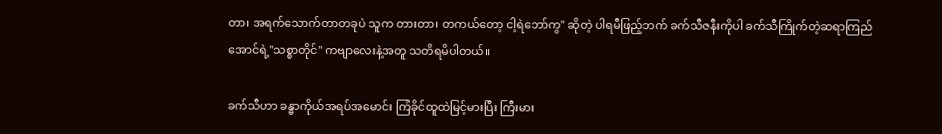တာ၊ အရက်သောက်တာတခုပဲ သူက တားတာ၊ တကယ်တော့ ငါ့ရဲဘော်ကွ'' ဆိုတဲ့ ပါရမီဖြည့်ဘက် ခက်သီဇနီးကိုပါ ခက်သီကြိုက်တဲ့ဆရာကြည်အောင်ရဲ့''သစ္စာတိုင်'' ကဗျာလေးနဲ့အတူ သတိရမိပါတယ်။

ခက်သီဟာ ခန္ဓာကိုယ်အရပ်အမောင်း ကြံခိုင်ထူထဲမြင့်မားပြီး ကြီးမား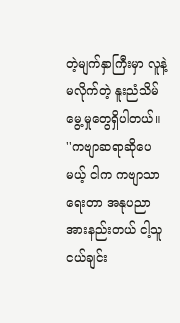တဲ့မျက်နှာကြီးမှာ လူနဲ့မလိုက်တဲ့ နူးညံသိမ်မွေ့မှုတွေရှိပါတယ်။ ''ကဗျာဆရာဆိုပေမယ့် ငါက ကဗျာသာရေးတာ အနုပညာအားနည်းတယ် ငါ့သူငယ်ချင်း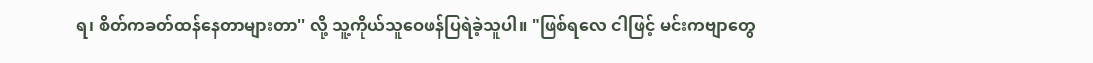ရ၊ စိတ်ကခတ်ထန်နေတာများတာ'' လို့ သူ့ကိုယ်သူဝေဖန်ပြရဲခဲ့သူပါ။ "ဖြစ်ရလေ ငါဖြင့် မင်းကဗျာတွေ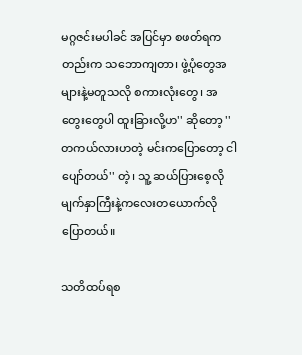မဂ္ဂဇင်းမပါခင် အပြင်မှာ စဖတ်ရကတည်းက သဘောကျတာ၊ ဖွဲ့ပုံတွေအများနဲ့မတူသလို စကားလုံးတွေ၊ အတွေးတွေပါ ထူးခြားလို့ဟ'' ဆိုတော့ ''တကယ်လားဟတဲ့ မင်းကပြောတော့ ငါပျော်တယ်'' တဲ့၊ သူ့ ဆယ်ပြားစေ့လိုမျက်နှာကြီးနဲ့ကလေးတယောက်လို ပြောတယ်။

သတိထပ်ရစ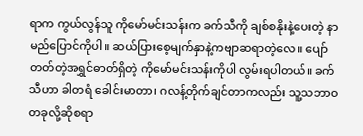ရာက ကွယ်လွန်သူ ကိုမော်မင်းသန်းက ခက်သီကို ချစ်စနိုးနဲ့ပေးတဲ့ နာမည်ပြောင်ကိုပါ။ ဆယ်ပြားစေ့မျက်နှာနဲ့ကဗျာဆရာတဲ့လေ။ ပျော်တတ်တဲ့အရွှင်ဓာတ်ရှိတဲ့ ကိုမော်မင်းသန်းကိုပါ လွမ်းရပါတယ်။ ခက်သီဟာ ခါတရံ ခေါင်းမာတာ၊ ဂလန့်တိုက်ချင်တာကလည်း သူ့သဘာဝတခုလို့ဆိုစရာ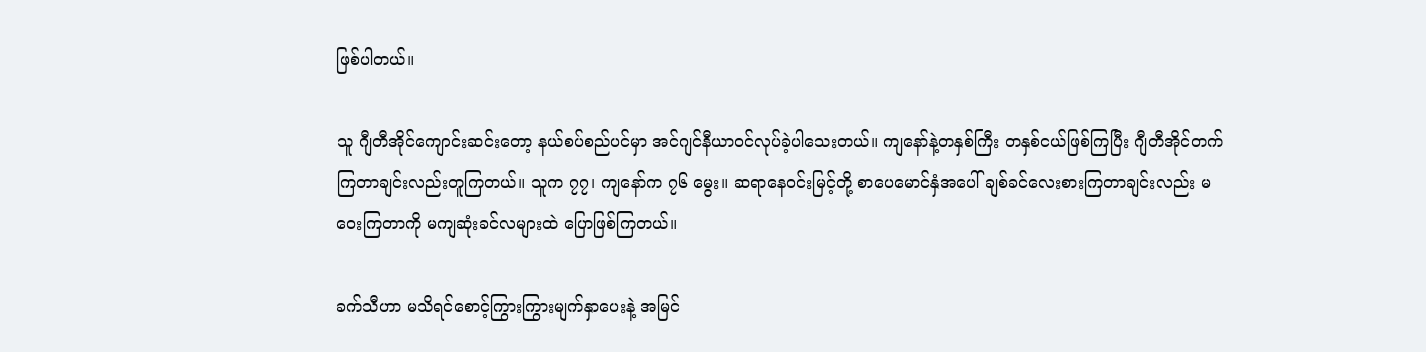ဖြစ်ပါတယ်။

သူ ဂျီတီအိုင်ကျောင်းဆင်းတော့ နယ်စပ်စည်ပင်မှာ အင်ဂျင်နီယာဝင်လုပ်ခဲ့ပါသေးတယ်။ ကျနော်နဲ့တနှစ်ကြီး တနှစ်ငယ်ဖြစ်ကြပြီး ဂျီတီအိုင်တက်ကြတာချင်းလည်းတူကြတယ်။ သူက ၇၇၊ ကျနော်က ၇၆ မွေး။ ဆရာနေဝင်းမြင့်တို့ စာပေမောင်နှံအပေါ် ချစ်ခင်လေးစားကြတာချင်းလည်း မဝေးကြတာကို မကျဆုံးခင်လများထဲ ပြောဖြစ်ကြတယ်။

ခက်သီဟာ မသိရင်စောင့်ကြွားကြွားမျက်နှာပေးနဲ့ အမြင်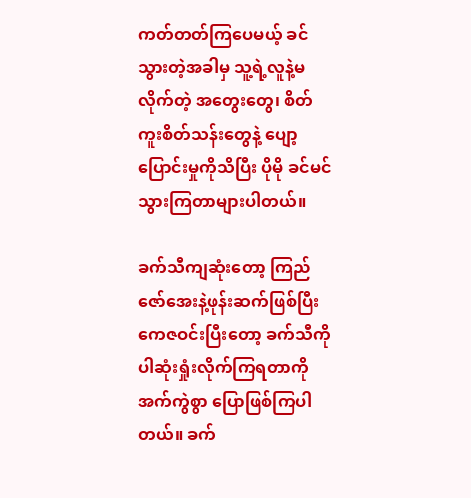ကတ်တတ်ကြပေမယ့် ခင်သွားတဲ့အခါမှ သူ့ရဲ့လူနဲ့မလိုက်တဲ့ အတွေးတွေ၊ စိတ်ကူးစိတ်သန်းတွေနဲ့ ပျော့ပြောင်းမှုကိုသိပြီး ပိုမို ခင်မင်သွားကြတာများပါတယ်။

ခက်သီကျဆုံးတော့ ကြည်ဇော်အေးနဲ့ဖုန်းဆက်ဖြစ်ပြီး ကေဇဝင်းပြီးတော့ ခက်သီကိုပါဆုံးရှုံးလိုက်ကြရတာကို အက်ကွဲစွာ ပြောဖြစ်ကြပါတယ်။ ခက်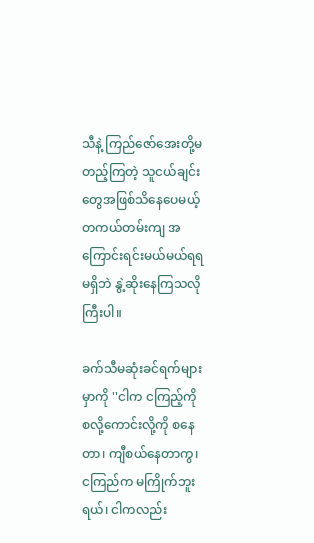သီနဲ့ ကြည်ဇော်အေးတို့မတည့်ကြတဲ့ သူငယ်ချင်းတွေအဖြစ်သိနေပေမယ့် တကယ်တမ်းကျ အကြောင်းရင်းမယ်မယ်ရရမရှိဘဲ နွဲ့ဆိုးနေကြသလိုကြီးပါ။

ခက်သီမဆုံးခင်ရက်များမှာကို ''ငါက ငကြည့်ကို စလို့ကောင်းလို့ကို စနေတာ၊ ကျီစယ်နေတာကွ၊ ငကြည်က မကြိုက်ဘူးရယ်၊ ငါကလည်း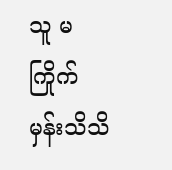သူ မကြိုက်မှန်းသိသိ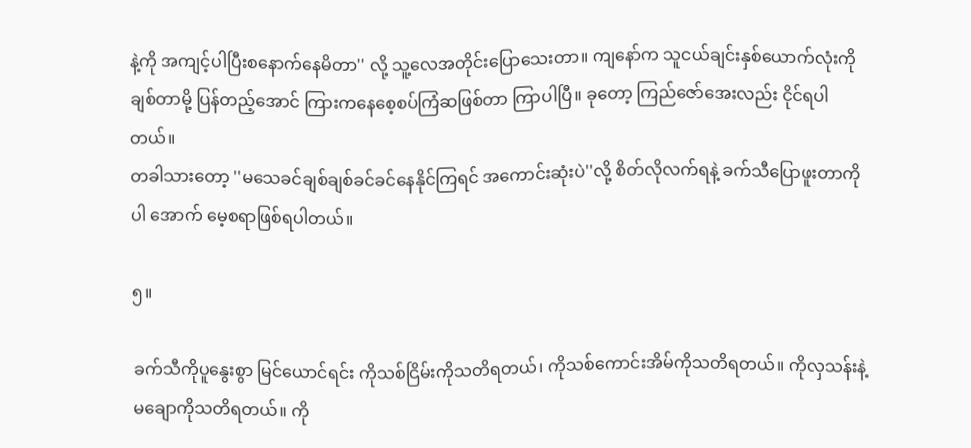နဲ့ကို အကျင့်ပါပြီးစနောက်နေမိတာ'' လို့ သူ့လေအတိုင်းပြောသေးတာ။ ကျနော်က သူငယ်ချင်းနှစ်ယောက်လုံးကို ချစ်တာမို့ ပြန်တည့်အောင် ကြားကနေစေ့စပ်ကြံဆဖြစ်တာ ကြာပါပြီ။ ခုတော့ ကြည်ဇော်အေးလည်း ငိုင်ရပါတယ်။
တခါသားတော့ ''မသေခင်ချစ်ချစ်ခင်ခင်နေနိုင်ကြရင် အကောင်းဆုံးပဲ''လို့ စိတ်လိုလက်ရနဲ့ ခက်သီပြောဖူးတာကိုပါ အောက် မေ့စရာဖြစ်ရပါတယ်။

၅။

ခက်သီကိုပူနွေးစွာ မြင်ယောင်ရင်း ကိုသစ်ငြိမ်းကိုသတိရတယ်၊ ကိုသစ်ကောင်းအိမ်ကိုသတိရတယ်။ ကိုလှသန်းနဲ့ မချောကိုသတိရတယ်။ ကို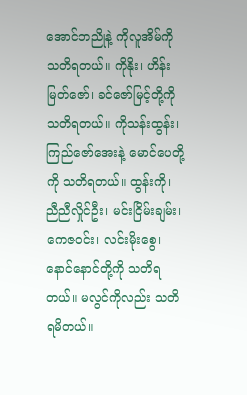အောင်ဘညိုနဲ့ ကိုလူအိမ်ကို သတိရတယ်။ ကိုနိုး၊ ဟိန်းမြတ်ဇော်၊ ခင်ဇော်မြင့်တို့ကို သတိရတယ်။ ကိုသန်းထွန်း၊ ကြည်ဇော်အေးနဲ့ မောင်ပေတို့ကို သတိရတယ်။ ထွန်းကို၊ ညီညီလှိုင်ဦး၊ မင်းငြိမ်းချမ်း၊ ကေဇဝင်း၊ လင်းမိုးစွေ၊ နောင်နောင်တို့ကို သတိရတယ်။ မလွင်ကိုလည်း သတိရမိတယ်။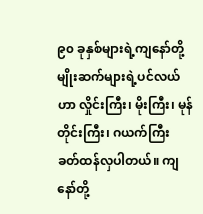၉၀ ခုနှစ်များရဲ့ကျနော်တို့မျိုးဆက်များရဲ့ပင်လယ်ဟာ လှိုင်းကြီး၊ မိုးကြီး၊ မုန်တိုင်းကြီး၊ ဂယက်ကြီး ခတ်ထန်လှပါတယ်။ ကျနော်တို့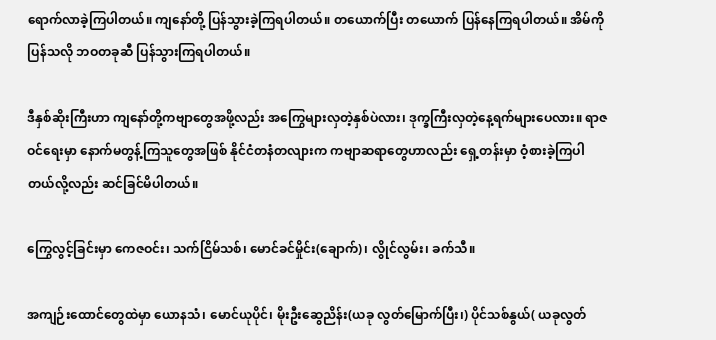ရောက်လာခဲ့ကြပါတယ်။ ကျနော်တို့ ပြန်သွားခဲ့ကြရပါတယ်။ တယောက်ပြီး တယောက် ပြန်နေကြရပါတယ်။ အိမ်ကိုပြန်သလို ဘဝတခုဆီ ပြန်သွားကြရပါတယ်။

ဒီနှစ်ဆိုးကြီးဟာ ကျနော်တို့ကဗျာတွေအဖို့လည်း အကြွေများလှတဲ့နှစ်ပဲလား၊ ဒုက္ခကြီးလှတဲ့နေ့ရက်များပေလား။ ရာဇဝင်ရေးမှာ နောက်မတွန့်ကြသူတွေအဖြစ် နိုင်ငံတနံတလျားက ကဗျာဆရာတွေဟာလည်း ရှေ့တန်းမှာ ဝံ့စားခဲ့ကြပါတယ်လို့လည်း ဆင်ခြင်မိပါတယ်။

ကြွေလွင့်ခြင်းမှာ ကေဇဝင်း၊ သက်ငြိမ်သစ်၊ မောင်ခင်မှိုင်း(ချောက်)၊ လွိုင်လွမ်း၊ ခက်သီ။

အကျဉ်းထောင်တွေထဲမှာ ယောနသံ၊ မောင်ယုပိုင်၊ မိုးဦးဆွေညိန်း(ယခု လွတ်မြောက်ပြီး၊) ပိုင်သစ်နွယ်( ယခုလွတ်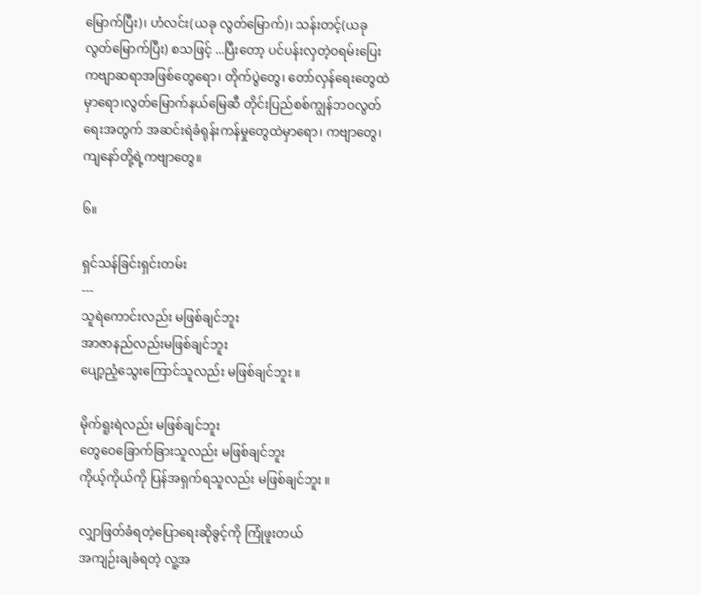မြောက်ပြီး)၊ ဟံလင်း(ယခု လွတ်မြောက်)၊ သန်းတင့်(ယခု လွတ်မြောက်ပြီး) စသဖြင့် ...ပြီးတော့ ပင်ပန်းလှတဲ့ဝရမ်းပြေးကဗျာဆရာအဖြစ်တွေရော၊ တိုက်ပွဲတွေ၊ တော်လှန်ရေးတွေထဲမှာရော၊လွတ်မြောက်နယ်မြေဆီ တိုင်းပြည်စစ်ကျွန်ဘဝလွတ်ရေးအတွက် အဆင်းရဲခံရုန်းကန်မှုတွေထဲမှာရော၊ ကဗျာတွေ၊ ကျနော်တို့ရဲ့ကဗျာတွေ။

၆။

ရှင်သန်ခြင်းရှင်းတမ်း
---
သူရဲကောင်းလည်း မဖြစ်ချင်ဘူး
အာဇာနည်လည်းမဖြစ်ချင်ဘူး
ပျော့ညံ့သွေးကြောင်သူလည်း မဖြစ်ချင်ဘူး ။

မိုက်ရူးရဲလည်း မဖြစ်ချင်ဘူး
တွေဝေခြောက်ခြားသူလည်း မဖြစ်ချင်ဘူး
ကိုယ့်ကိုယ်ကို ပြန်အရှက်ရသူလည်း မဖြစ်ချင်ဘူး ။

လျှာဖြတ်ခံရတဲ့ပြောရေးဆိုခွင့်ကို ကြုံဖူးတယ်
အကျဉ်းချခံရတဲ့ လူ့အ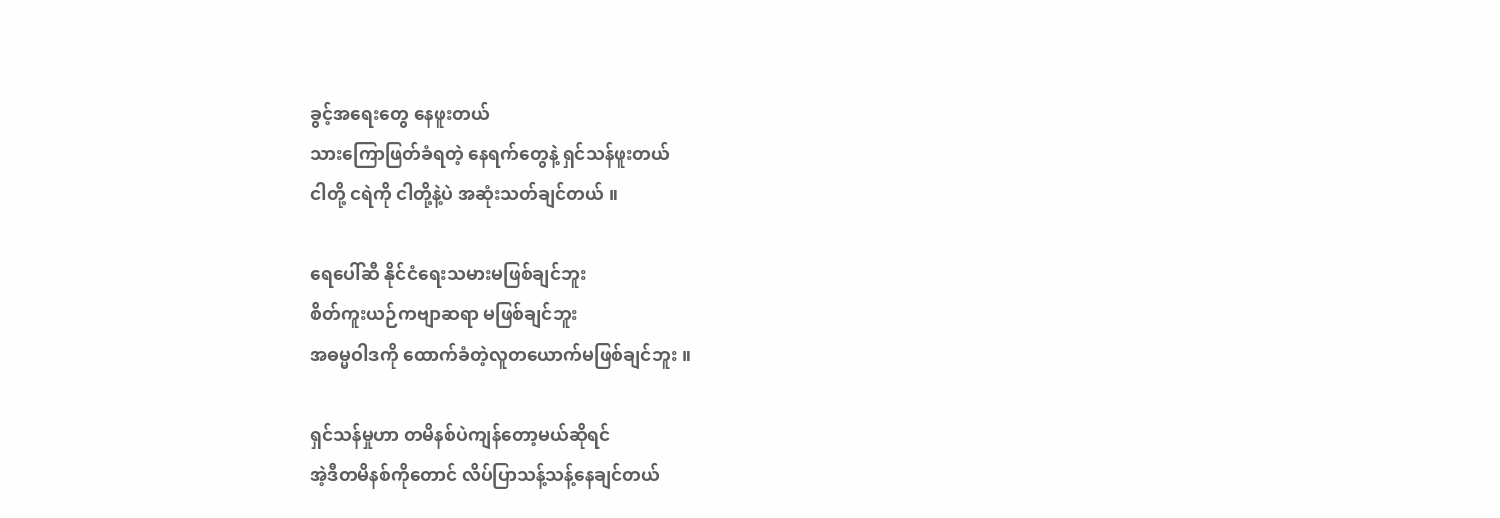ခွင့်အရေးတွေ နေဖူးတယ်
သားကြောဖြတ်ခံရတဲ့ နေရက်တွေနဲ့ ရှင်သန်ဖူးတယ်
ငါတို့ ငရဲကို ငါတို့နဲ့ပဲ အဆုံးသတ်ချင်တယ် ။

ရေပေါ်ဆီ နိုင်ငံရေးသမားမဖြစ်ချင်ဘူး
စိတ်ကူးယဉ်ကဗျာဆရာ မဖြစ်ချင်ဘူး
အဓမ္မဝါဒကို ထောက်ခံတဲ့လူတယောက်မဖြစ်ချင်ဘူး ။

ရှင်သန်မှုဟာ တမိနစ်ပဲကျန်တော့မယ်ဆိုရင်
အဲ့ဒီတမိနစ်ကိုတောင် လိပ်ပြာသန့်သန့်နေချင်တယ်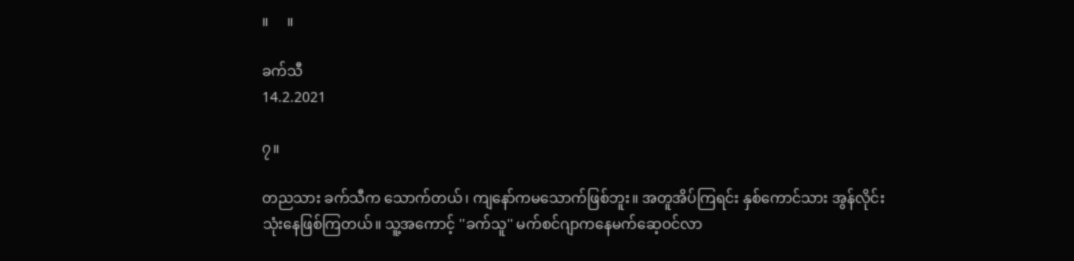။     ။

ခက်သီ
14.2.2021

၇။

တညသား ခက်သီက သောက်တယ်၊ ကျနော်ကမသောက်ဖြစ်ဘူး။ အတူအိပ်ကြရင်း နှစ်ကောင်သား အွန်လိုင်းသုံးနေဖြစ်ကြတယ်။ သူ့အကောင့် ''ခက်သူ'' မက်စင်ဂျာကနေမက်ဆေ့ဝင်လာ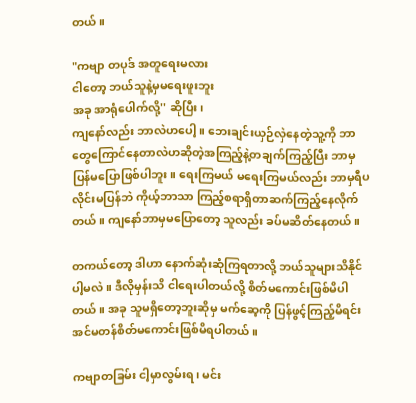တယ်။

"ကဗျာ တပုဒ် အတူရေးမလား
ငါတော့ ဘယ်သူနဲ့မှမရေးဖူးဘူး
အခု အာရုံပေါက်လို့'' ဆိုပြီး၊
ကျနော်လည်း ဘာလဲဟပေါ့။ ဘေးချင်းယှဉ်လှဲနေတဲ့သူ့ကို ဘာတွေကြောင်နေတာလဲဟဆိုတဲ့အကြည့်နဲ့တချက်ကြည့်ပြီး ဘာမှပြန်မပြောဖြစ်ပါဘူး။ ရေးကြမယ် မရေးကြမယ်လည်း ဘာမှရီပလိုင်းမပြန်ဘဲ ကိုယ့်ဘာသာ ကြည့်စရာရှိတာဆက်ကြည့်နေလိုက်တယ်။ ကျနော်ဘာမှမပြောတော့ သူလည်း ခပ်မဆိတ်နေတယ်။

တကယ်တော့ ဒါဟာ နောက်ဆုံးဆုံကြရတာလို့ ဘယ်သူများသိနိုင်ပါ့မလဲ။ ဒီလိုမှန်းသိ ငါရေးပါတယ်လို့ စိတ်မကောင်းဖြစ်မိပါတယ်။ အခု သူမရှိတော့ဘူးဆိုမှ မက်ဆေ့ကို ပြန်ဖွင့်ကြည့်မိရင်း အင်မတန်စိတ်မကောင်းဖြစ်မိရပါတယ်။

ကဗျာတခြမ်း ငါ့မှာလွမ်းရ၊ မင်း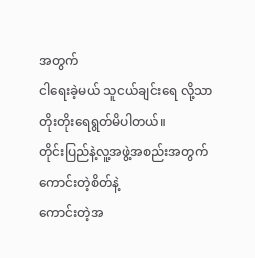အတွက်
ငါရေးခဲ့မယ် သူငယ်ချင်းရေ လို့သာ
တိုးတိုးရေရွတ်မိပါတယ်။
တိုင်းပြည်နဲ့လူ့အဖွဲ့အစည်းအတွက်
ကောင်းတဲ့စိတ်နဲ့
ကောင်းတဲ့အ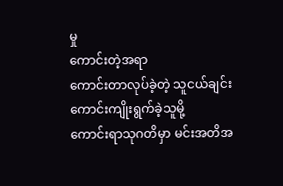မှု
ကောင်းတဲ့အရာ
ကောင်းတာလုပ်ခဲ့တဲ့ သူငယ်ချင်း
ကောင်းကျိုးရွက်ခဲ့သူမို့
ကောင်းရာသုဂတိမှာ မင်းအတိအ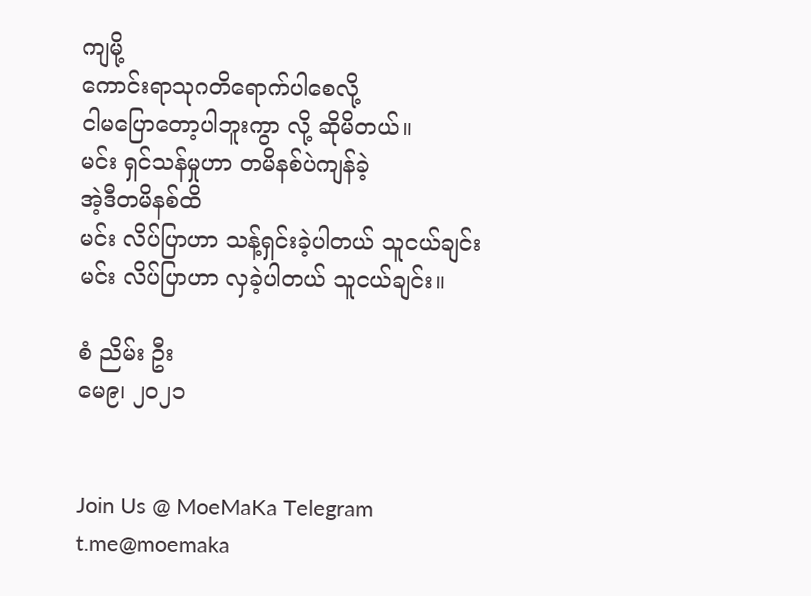ကျမို့
ကောင်းရာသုဂတိရောက်ပါစေလို့
ငါမပြောတော့ပါဘူးကွာ လို့ ဆိုမိတယ်။
မင်း ရှင်သန်မှုဟာ တမိနစ်ပဲကျန်ခဲ့
အဲ့ဒီတမိနစ်ထိ
မင်း လိပ်ပြာဟာ သန့်ရှင်းခဲ့ပါတယ် သူငယ်ချင်း
မင်း လိပ်ပြာဟာ လှခဲ့ပါတယ် သူငယ်ချင်း။

စံ ညိမ်း ဦး
မေ၉၊ ၂၀၂၁


Join Us @ MoeMaKa Telegram
t.me@moemaka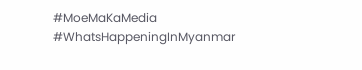#MoeMaKaMedia
#WhatsHappeningInMyanmar